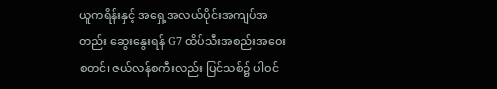ယူကရိန်းနှင့် အရှေ့အလယ်ပိုင်းအကျပ်အတည်း ဆွေးနွေးရန် G7 ထိပ်သီးအစည်းအဝေး စတင်၊ ဇယ်လန်စကီးလည်း ပြင်သစ်၌ ပါဝင်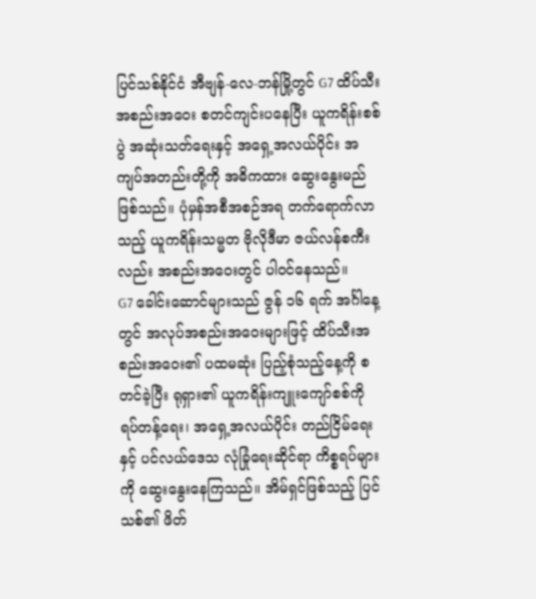ပြင်သစ်နိုင်ငံ အီဗျန်-လေ-ဘန်မြို့တွင် G7 ထိပ်သီးအစည်းအဝေး စတင်ကျင်းပနေပြီး ယူကရိန်းစစ်ပွဲ အဆုံးသတ်ရေးနှင့် အရှေ့အလယ်ပိုင်း အကျပ်အတည်းတို့ကို အဓိကထား ဆွေးနွေးမည်ဖြစ်သည်။ ပုံမှန်အစီအစဉ်အရ တက်ရောက်လာသည့် ယူကရိန်းသမ္မတ ဗိုလိုဒီမာ ဇယ်လန်စကီးလည်း အစည်းအဝေးတွင် ပါဝင်နေသည်။
G7 ခေါင်းဆောင်များသည် ဇွန် ၁၆ ရက် အင်္ဂါနေ့တွင် အလုပ်အစည်းအဝေးများဖြင့် ထိပ်သီးအစည်းအဝေး၏ ပထမဆုံး ပြည့်စုံသည့်နေ့ကို စတင်ခဲ့ပြီး ရုရှား၏ ယူကရိန်းကျူးကျော်စစ်ကို ရပ်တန့်ရေး၊ အရှေ့အလယ်ပိုင်း တည်ငြိမ်ရေးနှင့် ပင်လယ်ဒေသ လုံခြုံရေးဆိုင်ရာ ကိစ္စရပ်များကို ဆွေးနွေးနေကြသည်။ အိမ်ရှင်ဖြစ်သည့် ပြင်သစ်၏ ဖိတ်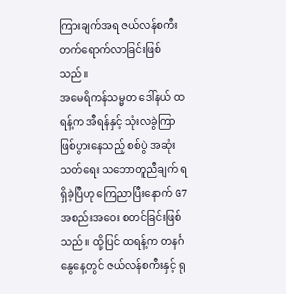ကြားချက်အရ ဇယ်လန်စကီး တက်ရောက်လာခြင်းဖြစ်သည်။
အမေရိကန်သမ္မတ ဒေါ်နယ် ထရန့်က အီရန်နှင့် သုံးလခွဲကြာ ဖြစ်ပွားနေသည့် စစ်ပွဲ အဆုံးသတ်ရေး သဘောတူညီချက် ရရှိခဲ့ပြီဟု ကြေညာပြီးနောက် G7 အစည်းအဝေး စတင်ခြင်းဖြစ်သည်။ ထို့ပြင် ထရန့်က တနင်္ဂနွေနေ့တွင် ဇယ်လန်စကီးနှင့် ရု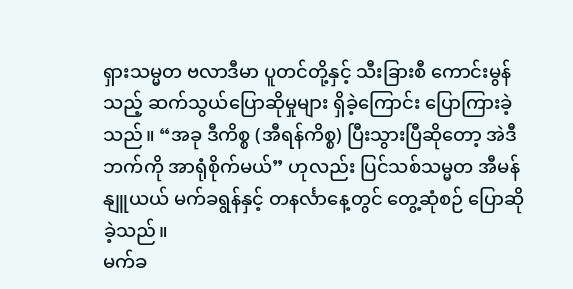ရှားသမ္မတ ဗလာဒီမာ ပူတင်တို့နှင့် သီးခြားစီ ကောင်းမွန်သည့် ဆက်သွယ်ပြောဆိုမှုများ ရှိခဲ့ကြောင်း ပြောကြားခဲ့သည်။ “အခု ဒီကိစ္စ (အီရန်ကိစ္စ) ပြီးသွားပြီဆိုတော့ အဲဒီဘက်ကို အာရုံစိုက်မယ်” ဟုလည်း ပြင်သစ်သမ္မတ အီမန်နျူယယ် မက်ခရွန်နှင့် တနင်္လာနေ့တွင် တွေ့ဆုံစဉ် ပြောဆိုခဲ့သည်။
မက်ခ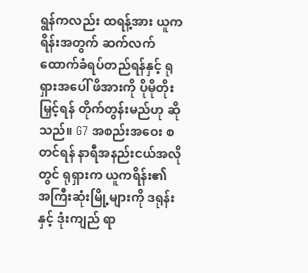ရွန်ကလည်း ထရန့်အား ယူကရိန်းအတွက် ဆက်လက်ထောက်ခံရပ်တည်ရန်နှင့် ရုရှားအပေါ် ဖိအားကို ပိုမိုတိုးမြှင့်ရန် တိုက်တွန်းမည်ဟု ဆိုသည်။ G7 အစည်းအဝေး စတင်ရန် နာရီအနည်းငယ်အလိုတွင် ရုရှားက ယူကရိန်း၏ အကြီးဆုံးမြို့များကို ဒရုန်းနှင့် ဒုံးကျည် ရာ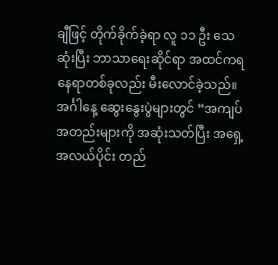ချီဖြင့် တိုက်ခိုက်ခဲ့ရာ လူ ၁၁ ဦး သေဆုံးပြီး ဘာသာရေးဆိုင်ရာ အထင်ကရနေရာတစ်ခုလည်း မီးလောင်ခဲ့သည်။
အင်္ဂါနေ့ ဆွေးနွေးပွဲများတွင် “အကျပ်အတည်းများကို အဆုံးသတ်ပြီး အရှေ့အလယ်ပိုင်း တည်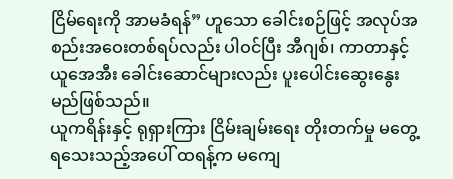ငြိမ်ရေးကို အာမခံရန်” ဟူသော ခေါင်းစဉ်ဖြင့် အလုပ်အစည်းအဝေးတစ်ရပ်လည်း ပါဝင်ပြီး အီဂျစ်၊ ကာတာနှင့် ယူအေအီး ခေါင်းဆောင်များလည်း ပူးပေါင်းဆွေးနွေးမည်ဖြစ်သည်။
ယူကရိန်းနှင့် ရုရှားကြား ငြိမ်းချမ်းရေး တိုးတက်မှု မတွေ့ရသေးသည့်အပေါ် ထရန့်က မကျေ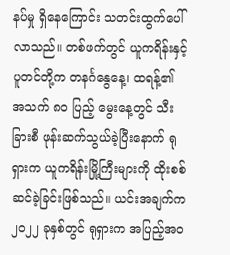နပ်မှု ရှိနေကြောင်း သတင်းထွက်ပေါ်လာသည်။ တစ်ဖက်တွင် ယူကရိန်းနှင့် ပူတင်တို့က တနင်္ဂနွေနေ့၊ ထရန့်၏ အသက် ၈၀ ပြည့် မွေးနေ့တွင် သီးခြားစီ ဖုန်းဆက်သွယ်ခဲ့ပြီးနောက် ရုရှားက ယူကရိန်းမြို့ကြီးများကို ထိုးစစ်ဆင်ခဲ့ခြင်းဖြစ်သည်။ ယင်းအချက်က ၂၀၂၂ ခုနှစ်တွင် ရုရှားက အပြည့်အဝ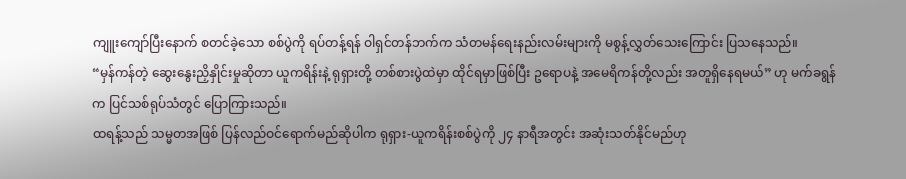ကျူးကျော်ပြီးနောက် စတင်ခဲ့သော စစ်ပွဲကို ရပ်တန့်ရန် ဝါရှင်တန်ဘက်က သံတမန်ရေးနည်းလမ်းများကို မစွန့်လွှတ်သေးကြောင်း ပြသနေသည်။
“မှန်ကန်တဲ့ ဆွေးနွေးညှိနှိုင်းမှုဆိုတာ ယူကရိန်းနဲ့ ရုရှားတို့ တစ်စားပွဲထဲမှာ ထိုင်ရမှာဖြစ်ပြီး ဥရောပနဲ့ အမေရိကန်တို့လည်း အတူရှိနေရမယ်” ဟု မက်ခရွန်က ပြင်သစ်ရုပ်သံတွင် ပြောကြားသည်။
ထရန့်သည် သမ္မတအဖြစ် ပြန်လည်ဝင်ရောက်မည်ဆိုပါက ရုရှား-ယူကရိန်းစစ်ပွဲကို ၂၄ နာရီအတွင်း အဆုံးသတ်နိုင်မည်ဟု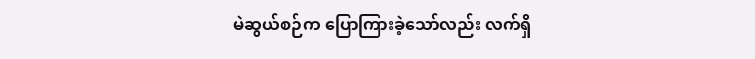မဲဆွယ်စဉ်က ပြောကြားခဲ့သော်လည်း လက်ရှိ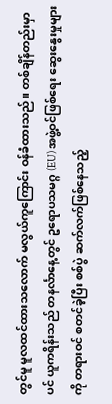တွင်မူ မူလထင်ထားသလောက် မလွယ်ကူကြောင်း ဝန်ခံထားသည်။ တစ်ချိန်တည်းမှာပင် ယူကရိန်းသည် တနင်္လာနေ့တွင် ဥရောပသမဂ္ဂ (EU) အဖွဲ့ဝင်ဖြစ်ရေး ဆွေးနွေးမှုများကို တရားဝင် စတင်ခဲ့ပြီး စစ်ပွဲ ဆက်လက်ဖြစ်နေသည့်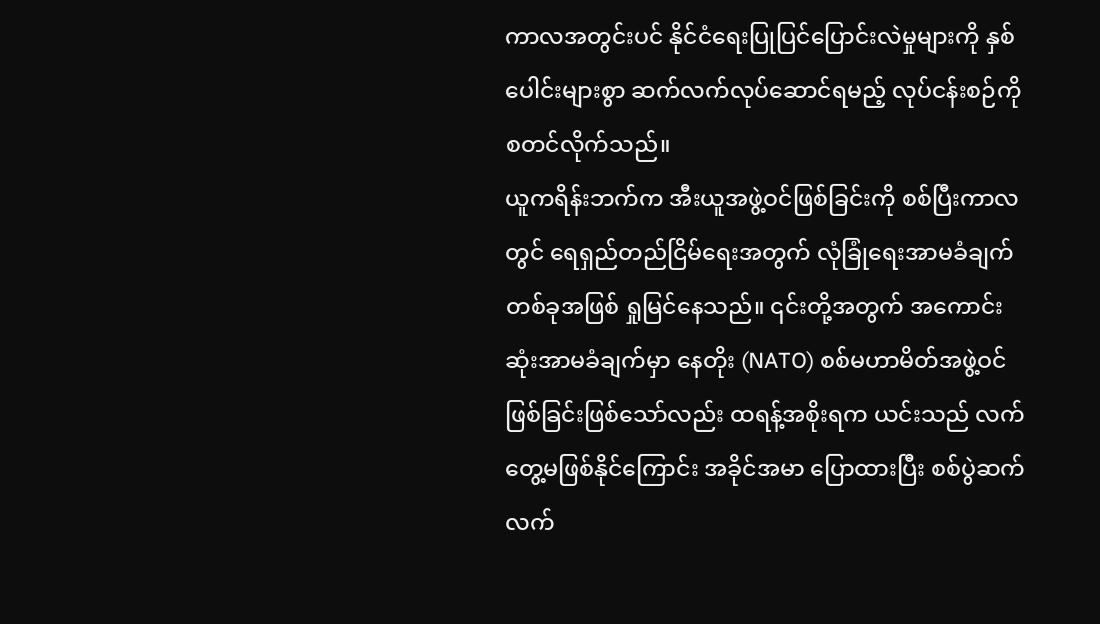ကာလအတွင်းပင် နိုင်ငံရေးပြုပြင်ပြောင်းလဲမှုများကို နှစ်ပေါင်းများစွာ ဆက်လက်လုပ်ဆောင်ရမည့် လုပ်ငန်းစဉ်ကို စတင်လိုက်သည်။
ယူကရိန်းဘက်က အီးယူအဖွဲ့ဝင်ဖြစ်ခြင်းကို စစ်ပြီးကာလတွင် ရေရှည်တည်ငြိမ်ရေးအတွက် လုံခြုံရေးအာမခံချက်တစ်ခုအဖြစ် ရှုမြင်နေသည်။ ၎င်းတို့အတွက် အကောင်းဆုံးအာမခံချက်မှာ နေတိုး (NATO) စစ်မဟာမိတ်အဖွဲ့ဝင်ဖြစ်ခြင်းဖြစ်သော်လည်း ထရန့်အစိုးရက ယင်းသည် လက်တွေ့မဖြစ်နိုင်ကြောင်း အခိုင်အမာ ပြောထားပြီး စစ်ပွဲဆက်လက်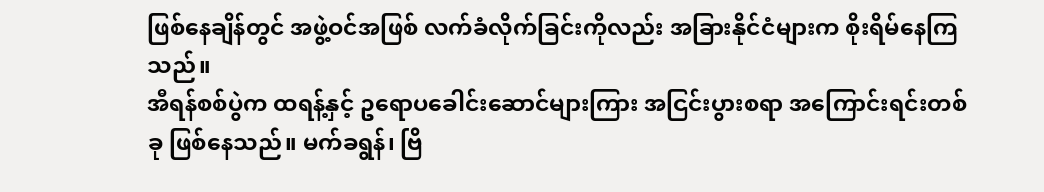ဖြစ်နေချိန်တွင် အဖွဲ့ဝင်အဖြစ် လက်ခံလိုက်ခြင်းကိုလည်း အခြားနိုင်ငံများက စိုးရိမ်နေကြသည်။
အီရန်စစ်ပွဲက ထရန့်နှင့် ဥရောပခေါင်းဆောင်များကြား အငြင်းပွားစရာ အကြောင်းရင်းတစ်ခု ဖြစ်နေသည်။ မက်ခရွန်၊ ဗြိ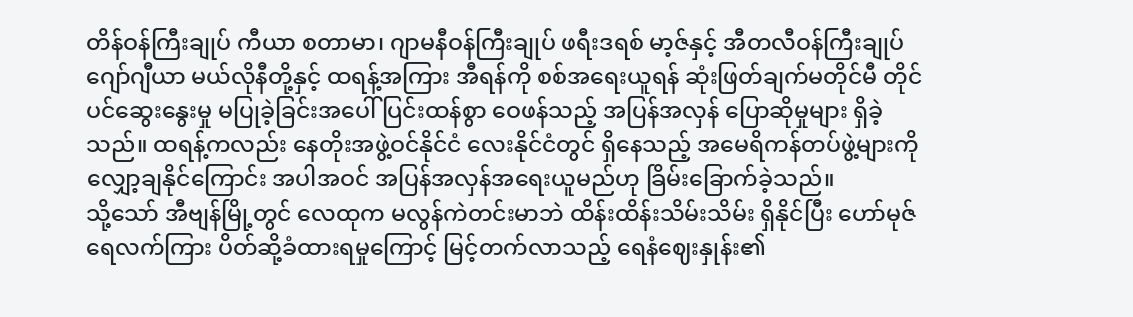တိန်ဝန်ကြီးချုပ် ကီယာ စတာမာ၊ ဂျာမနီဝန်ကြီးချုပ် ဖရီးဒရစ် မာ့ဇ်နှင့် အီတလီဝန်ကြီးချုပ် ဂျော်ဂျီယာ မယ်လိုနီတို့နှင့် ထရန့်အကြား အီရန်ကို စစ်အရေးယူရန် ဆုံးဖြတ်ချက်မတိုင်မီ တိုင်ပင်ဆွေးနွေးမှု မပြုခဲ့ခြင်းအပေါ် ပြင်းထန်စွာ ဝေဖန်သည့် အပြန်အလှန် ပြောဆိုမှုများ ရှိခဲ့သည်။ ထရန့်ကလည်း နေတိုးအဖွဲ့ဝင်နိုင်ငံ လေးနိုင်ငံတွင် ရှိနေသည့် အမေရိကန်တပ်ဖွဲ့များကို လျှော့ချနိုင်ကြောင်း အပါအဝင် အပြန်အလှန်အရေးယူမည်ဟု ခြိမ်းခြောက်ခဲ့သည်။
သို့သော် အီဗျန်မြို့တွင် လေထုက မလွန်ကဲတင်းမာဘဲ ထိန်းထိန်းသိမ်းသိမ်း ရှိနိုင်ပြီး ဟော်မုဇ်ရေလက်ကြား ပိတ်ဆို့ခံထားရမှုကြောင့် မြင့်တက်လာသည့် ရေနံဈေးနှုန်း၏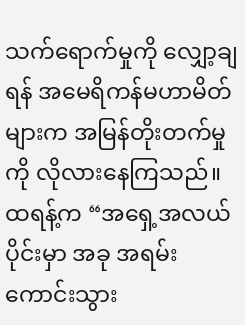သက်ရောက်မှုကို လျှော့ချရန် အမေရိကန်မဟာမိတ်များက အမြန်တိုးတက်မှုကို လိုလားနေကြသည်။ ထရန့်က “အရှေ့အလယ်ပိုင်းမှာ အခု အရမ်းကောင်းသွား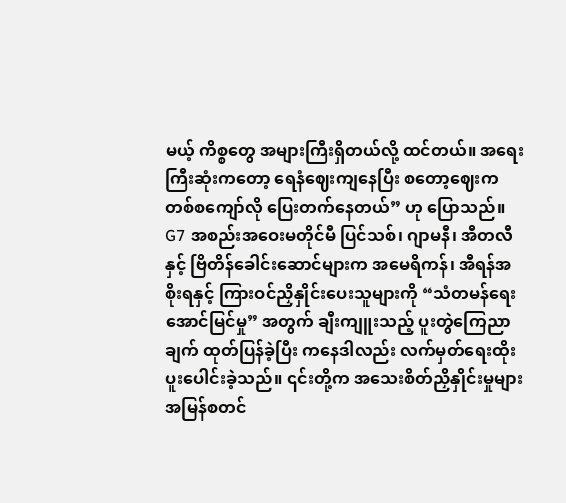မယ့် ကိစ္စတွေ အများကြီးရှိတယ်လို့ ထင်တယ်။ အရေးကြီးဆုံးကတော့ ရေနံဈေးကျနေပြီး စတော့ဈေးက တစ်စကျော်လို ပြေးတက်နေတယ်” ဟု ပြောသည်။
G7 အစည်းအဝေးမတိုင်မီ ပြင်သစ်၊ ဂျာမနီ၊ အီတလီနှင့် ဗြိတိန်ခေါင်းဆောင်များက အမေရိကန်၊ အီရန်အစိုးရနှင့် ကြားဝင်ညှိနှိုင်းပေးသူများကို “သံတမန်ရေးအောင်မြင်မှု” အတွက် ချီးကျူးသည့် ပူးတွဲကြေညာချက် ထုတ်ပြန်ခဲ့ပြီး ကနေဒါလည်း လက်မှတ်ရေးထိုး ပူးပေါင်းခဲ့သည်။ ၎င်းတို့က အသေးစိတ်ညှိနှိုင်းမှုများ အမြန်စတင်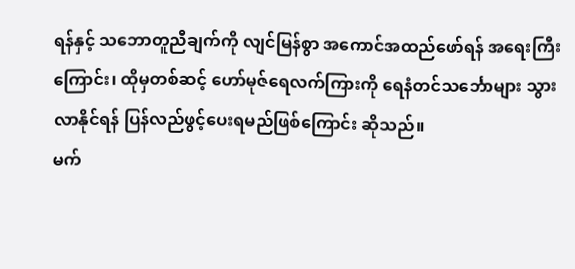ရန်နှင့် သဘောတူညီချက်ကို လျင်မြန်စွာ အကောင်အထည်ဖော်ရန် အရေးကြီးကြောင်း၊ ထိုမှတစ်ဆင့် ဟော်မုဇ်ရေလက်ကြားကို ရေနံတင်သင်္ဘောများ သွားလာနိုင်ရန် ပြန်လည်ဖွင့်ပေးရမည်ဖြစ်ကြောင်း ဆိုသည်။
မက်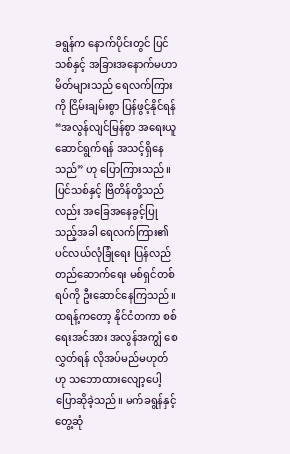ခရွန်က နောက်ပိုင်းတွင် ပြင်သစ်နှင့် အခြားအနောက်မဟာမိတ်များသည် ရေလက်ကြားကို ငြိမ်းချမ်းစွာ ပြန်ဖွင့်နိုင်ရန် “အလွန်လျင်မြန်စွာ အရေးယူဆောင်ရွက်ရန် အသင့်ရှိနေသည်” ဟု ပြောကြားသည်။ ပြင်သစ်နှင့် ဗြိတိန်တို့သည်လည်း အခြေအနေခွင့်ပြုသည့်အခါ ရေလက်ကြား၏ ပင်လယ်လုံခြုံရေး ပြန်လည်တည်ဆောက်ရေး မစ်ရှင်တစ်ရပ်ကို ဦးဆောင်နေကြသည်။
ထရန့်ကတော့ နိုင်ငံတကာ စစ်ရေးအင်အား အလွန်အကျွံ စေလွှတ်ရန် လိုအပ်မည်မဟုတ်ဟု သဘောထားလျော့ပေါ့ ပြောဆိုခဲ့သည်။ မက်ခရွန်နှင့် တွေ့ဆုံ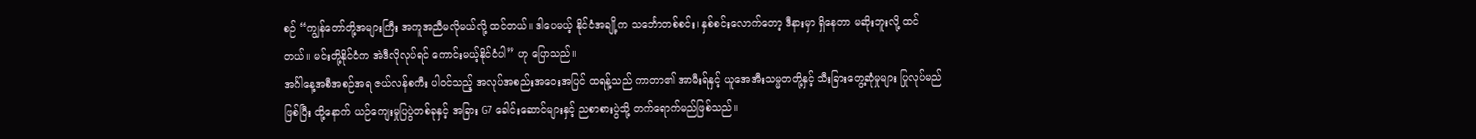စဉ် “ကျွန်တော်တို့အများကြီး အကူအညီမလိုမယ်လို့ ထင်တယ်။ ဒါပေမယ့် နိုင်ငံအချို့က သင်္ဘောတစ်စင်း၊ နှစ်စင်းလောက်တော့ ဒီနားမှာ ရှိနေတာ မဆိုးဘူးလို့ ထင်တယ်။ မင်းတို့နိုင်ငံက အဲဒီလိုလုပ်ရင် ကောင်းမယ့်နိုင်ငံပါ” ဟု ပြောသည်။
အင်္ဂါနေ့အစီအစဉ်အရ ဇယ်လန်စကီး ပါဝင်သည့် အလုပ်အစည်းအဝေးအပြင် ထရန့်သည် ကာတာ၏ အာမီးရ်နှင့် ယူအေအီးသမ္မတတို့နှင့် သီးခြားတွေ့ဆုံမှုများ ပြုလုပ်မည်ဖြစ်ပြီး ထို့နောက် ယဉ်ကျေးမှုပြပွဲတစ်ခုနှင့် အခြား G7 ခေါင်းဆောင်များနှင့် ညစာစားပွဲသို့ တက်ရောက်မည်ဖြစ်သည်။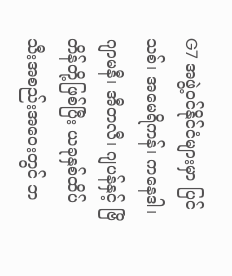G7 အဖွဲ့ဝင်နိုင်ငံများမှာ ပြင်သစ်၊ အမေရိကန်၊ ကနေဒါ၊ ဂျာမနီ၊ အီတလီ၊ ဂျပန်နှင့် ဗြိတိန်တို့ဖြစ်ပြီး ယခုနှစ်ထိပ်သီးအစည်းအဝေးတွင် ဘ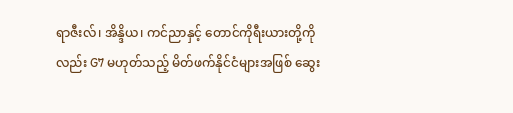ရာဇီးလ်၊ အိန္ဒိယ၊ ကင်ညာနှင့် တောင်ကိုရီးယားတို့ကိုလည်း G7 မဟုတ်သည့် မိတ်ဖက်နိုင်ငံများအဖြစ် ဆွေး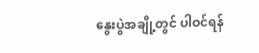နွေးပွဲအချို့တွင် ပါဝင်ရန်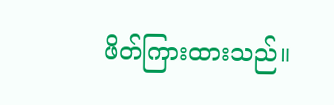ဖိတ်ကြားထားသည်။